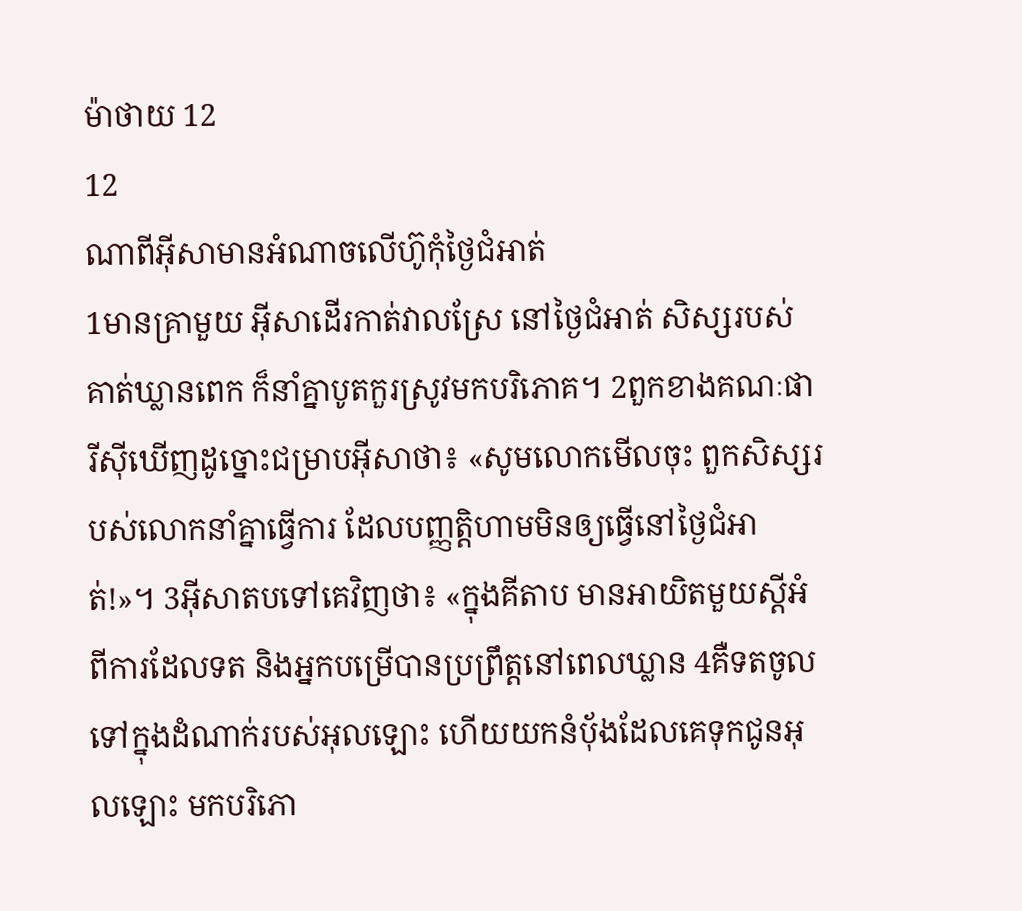ម៉ាថាយ 12
12
ណាពីអ៊ីសាមានអំណាចលើហ៊ូកុំថ្ងៃជំអាត់
1មានគ្រាមួយ អ៊ីសាដើរកាត់វាលស្រែ នៅថ្ងៃជំអាត់ សិស្សរបស់គាត់ឃ្លានពេក ក៏នាំគ្នាបូតកួរស្រូវមកបរិភោគ។ 2ពួកខាងគណៈផារីស៊ីឃើញដូច្នោះជម្រាបអ៊ីសាថា៖ «សូមលោកមើលចុះ ពួកសិស្សរបស់លោកនាំគ្នាធ្វើការ ដែលបញ្ញត្ដិហាមមិនឲ្យធ្វើនៅថ្ងៃជំអាត់!»។ 3អ៊ីសាតបទៅគេវិញថា៖ «ក្នុងគីតាប មានអាយិតមួយស្ដីអំពីការដែលទត និងអ្នកបម្រើបានប្រព្រឹត្ដនៅពេលឃ្លាន 4គឺទតចូលទៅក្នុងដំណាក់របស់អុលឡោះ ហើយយកនំបុ័ងដែលគេទុកជូនអុលឡោះ មកបរិភោ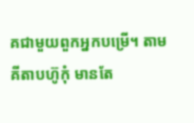គជាមួយពួកអ្នកបម្រើ។ តាមគីតាបហ៊ូកុំ មានតែ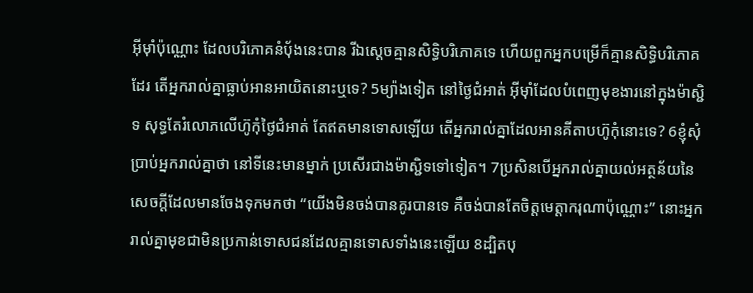អ៊ីមុាំប៉ុណ្ណោះ ដែលបរិភោគនំបុ័ងនេះបាន រីឯស្តេចគ្មានសិទ្ធិបរិភោគទេ ហើយពួកអ្នកបម្រើក៏គ្មានសិទ្ធិបរិភោគដែរ តើអ្នករាល់គ្នាធ្លាប់អានអាយិតនោះឬទេ? 5ម្យ៉ាងទៀត នៅថ្ងៃជំអាត់ អ៊ីមុាំដែលបំពេញមុខងារនៅក្នុងម៉ាស្ជិទ សុទ្ធតែរំលោភលើហ៊ូកុំថ្ងៃជំអាត់ តែឥតមានទោសឡើយ តើអ្នករាល់គ្នាដែលអានគីតាបហ៊ូកុំនោះទេ? 6ខ្ញុំសុំប្រាប់អ្នករាល់គ្នាថា នៅទីនេះមានម្នាក់ ប្រសើរជាងម៉ាស្ជិទទៅទៀត។ 7ប្រសិនបើអ្នករាល់គ្នាយល់អត្ថន័យនៃសេចក្ដីដែលមានចែងទុកមកថា “យើងមិនចង់បានគូរបានទេ គឺចង់បានតែចិត្ដមេត្ដាករុណាប៉ុណ្ណោះ” នោះអ្នករាល់គ្នាមុខជាមិនប្រកាន់ទោសជនដែលគ្មានទោសទាំងនេះឡើយ 8ដ្បិតបុ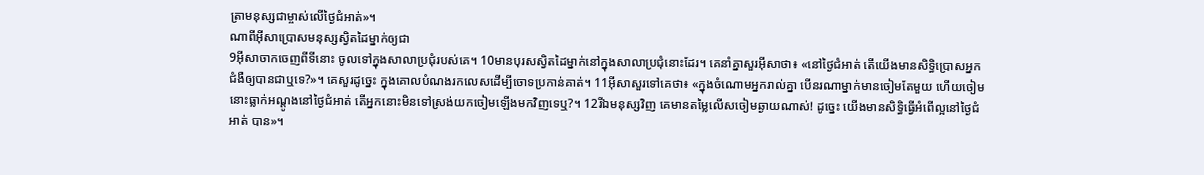ត្រាមនុស្សជាម្ចាស់លើថ្ងៃជំអាត់»។
ណាពីអ៊ីសាប្រោសមនុស្សស្វិតដៃម្នាក់ឲ្យជា
9អ៊ីសាចាកចេញពីទីនោះ ចូលទៅក្នុងសាលាប្រជុំរបស់គេ។ 10មានបុរសស្វិតដៃម្នាក់នៅក្នុងសាលាប្រជុំនោះដែរ។ គេនាំគ្នាសួរអ៊ីសាថា៖ «នៅថ្ងៃជំអាត់ តើយើងមានសិទ្ធិប្រោសអ្នកជំងឺឲ្យបានជាឬទេ?»។ គេសួរដូច្នេះ ក្នុងគោលបំណងរកលេសដើម្បីចោទប្រកាន់គាត់។ 11អ៊ីសាសួរទៅគេថា៖ «ក្នុងចំណោមអ្នករាល់គ្នា បើនរណាម្នាក់មានចៀមតែមួយ ហើយចៀមនោះធ្លាក់អណ្ដូងនៅថ្ងៃជំអាត់ តើអ្នកនោះមិនទៅស្រង់យកចៀមឡើងមកវិញទេឬ?។ 12រីឯមនុស្សវិញ គេមានតម្លៃលើសចៀមឆ្ងាយណាស់! ដូច្នេះ យើងមានសិទ្ធិធ្វើអំពើល្អនៅថ្ងៃជំអាត់ បាន»។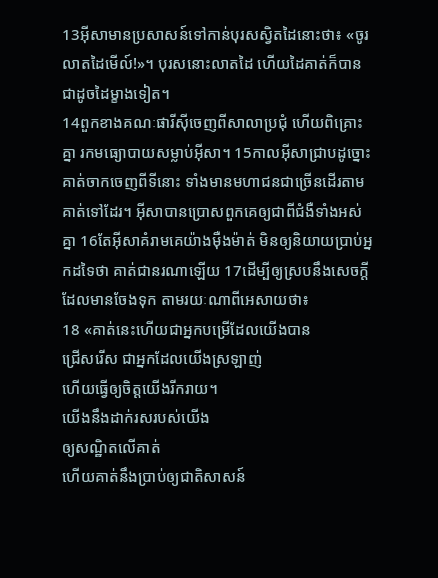13អ៊ីសាមានប្រសាសន៍ទៅកាន់បុរសស្វិតដៃនោះថា៖ «ចូរលាតដៃមើល៍!»។ បុរសនោះលាតដៃ ហើយដៃគាត់ក៏បានជាដូចដៃម្ខាងទៀត។
14ពួកខាងគណៈផារីស៊ីចេញពីសាលាប្រជុំ ហើយពិគ្រោះគ្នា រកមធ្យោបាយសម្លាប់អ៊ីសា។ 15កាលអ៊ីសាជ្រាបដូច្នោះ គាត់ចាកចេញពីទីនោះ ទាំងមានមហាជនជាច្រើនដើរតាមគាត់ទៅដែរ។ អ៊ីសាបានប្រោសពួកគេឲ្យជាពីជំងឺទាំងអស់គ្នា 16តែអ៊ីសាគំរាមគេយ៉ាងម៉ឺងម៉ាត់ មិនឲ្យនិយាយប្រាប់អ្នកដទៃថា គាត់ជានរណាឡើយ 17ដើម្បីឲ្យស្របនឹងសេចក្ដីដែលមានចែងទុក តាមរយៈណាពីអេសាយថា៖
18 «គាត់នេះហើយជាអ្នកបម្រើដែលយើងបាន
ជ្រើសរើស ជាអ្នកដែលយើងស្រឡាញ់
ហើយធ្វើឲ្យចិត្ដយើងរីករាយ។
យើងនឹងដាក់រសរបស់យើង
ឲ្យសណ្ឋិតលើគាត់
ហើយគាត់នឹងប្រាប់ឲ្យជាតិសាសន៍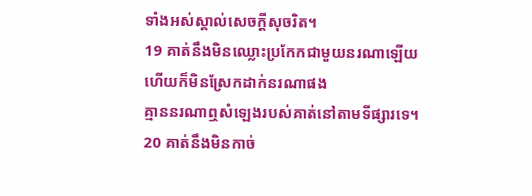ទាំងអស់ស្គាល់សេចក្ដីសុចរិត។
19 គាត់នឹងមិនឈ្លោះប្រកែកជាមួយនរណាឡើយ
ហើយក៏មិនស្រែកដាក់នរណាផង
គ្មាននរណាឮសំឡេងរបស់គាត់នៅតាមទីផ្សារទេ។
20 គាត់នឹងមិនកាច់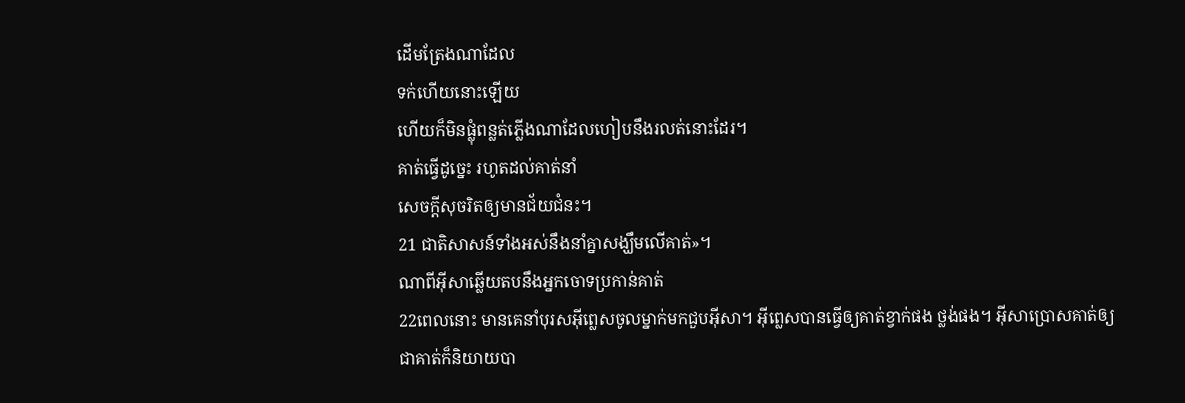ដើមត្រែងណាដែល
ទក់ហើយនោះឡើយ
ហើយក៏មិនផ្លុំពន្លត់ភ្លើងណាដែលហៀបនឹងរលត់នោះដែរ។
គាត់ធ្វើដូច្នេះ រហូតដល់គាត់នាំ
សេចក្ដីសុចរិតឲ្យមានជ័យជំនះ។
21 ជាតិសាសន៍ទាំងអស់នឹងនាំគ្នាសង្ឃឹមលើគាត់»។
ណាពីអ៊ីសាឆ្លើយតបនឹងអ្នកចោទប្រកាន់គាត់
22ពេលនោះ មានគេនាំបុរសអ៊ីព្លេសចូលម្នាក់មកជួបអ៊ីសា។ អ៊ីព្លេសបានធ្វើឲ្យគាត់ខ្វាក់ផង ថ្លង់ផង។ អ៊ីសាប្រោសគាត់ឲ្យជាគាត់ក៏និយាយបា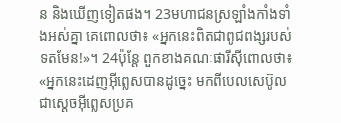ន និងឃើញទៀតផង។ 23មហាជនស្រឡាំងកាំងទាំងអស់គ្នា គេពោលថា៖ «អ្នកនេះពិតជាពូជពង្សរបស់ទតមែន!»។ 24ប៉ុន្ដែ ពួកខាងគណៈផារីស៊ីពោលថា៖ «អ្នកនេះដេញអ៊ីព្លេសបានដូច្នេះ មកពីបេលសេប៊ូល ជាស្ដេចអ៊ីព្លេសប្រគ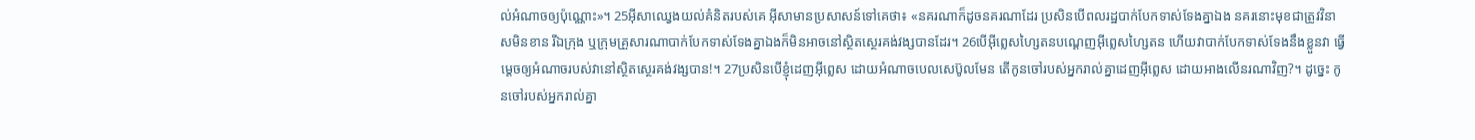ល់អំណាចឲ្យប៉ុណ្ណោះ»។ 25អ៊ីសាឈ្វេងយល់គំនិតរបស់គេ អ៊ីសាមានប្រសាសន៍ទៅគេថា៖ «នគរណាក៏ដូចនគរណាដែរ ប្រសិនបើពលរដ្ឋបាក់បែកទាស់ទែងគ្នាឯង នគរនោះមុខជាត្រូវវិនាសមិនខាន រីឯក្រុង ឬក្រុមគ្រួសារណាបាក់បែកទាស់ទែងគ្នាឯងក៏មិនអាចនៅស្ថិតស្ថេរគង់វង្សបានដែរ។ 26បើអ៊ីព្លេសហ្សៃតនបណ្ដេញអ៊ីព្លេសហ្សៃតន ហើយវាបាក់បែកទាស់ទែងនឹងខ្លួនវា ធ្វើម្ដេចឲ្យអំណាចរបស់វានៅស្ថិតស្ថេរគង់វង្សបាន!។ 27ប្រសិនបើខ្ញុំដេញអ៊ីព្លេស ដោយអំណាចបេលសេប៊ូលមែន តើកូនចៅរបស់អ្នករាល់គ្នាដេញអ៊ីព្លេស ដោយអាងលើនរណាវិញ?។ ដូច្នេះ កូនចៅរបស់អ្នករាល់គ្នា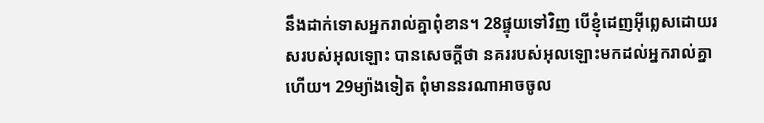នឹងដាក់ទោសអ្នករាល់គ្នាពុំខាន។ 28ផ្ទុយទៅវិញ បើខ្ញុំដេញអ៊ីព្លេសដោយរសរបស់អុលឡោះ បានសេចក្ដីថា នគររបស់អុលឡោះមកដល់អ្នករាល់គ្នាហើយ។ 29ម្យ៉ាងទៀត ពុំមាននរណាអាចចូល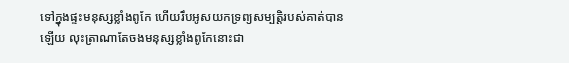ទៅក្នុងផ្ទះមនុស្សខ្លាំងពូកែ ហើយរឹបអូសយកទ្រព្យសម្បត្តិរបស់គាត់បានឡើយ លុះត្រាណាតែចងមនុស្សខ្លាំងពូកែនោះជា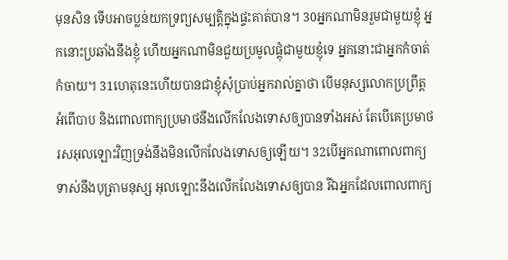មុនសិន ទើបអាចប្លន់យកទ្រព្យសម្បត្តិក្នុងផ្ទះគាត់បាន។ 30អ្នកណាមិនរួមជាមួយខ្ញុំ អ្នកនោះប្រឆាំងនឹងខ្ញុំ ហើយអ្នកណាមិនជួយប្រមូលផ្ដុំជាមួយខ្ញុំទេ អ្នកនោះជាអ្នកកំចាត់កំចាយ។ 31ហេតុនេះហើយបានជាខ្ញុំសុំប្រាប់អ្នករាល់គ្នាថា បើមនុស្សលោកប្រព្រឹត្ដអំពើបាប និងពោលពាក្យប្រមាថនឹងលើកលែងទោសឲ្យបានទាំងអស់ តែបើគេប្រមាថរសអុលឡោះវិញទ្រង់នឹងមិនលើកលែងទោសឲ្យឡើយ។ 32បើអ្នកណាពោលពាក្យទាស់នឹងបុត្រាមនុស្ស អុលឡោះនឹងលើកលែងទោសឲ្យបាន រីឯអ្នកដែលពោលពាក្យ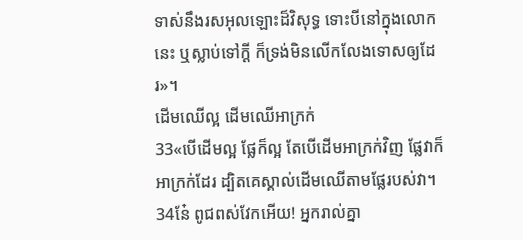ទាស់នឹងរសអុលឡោះដ៏វិសុទ្ធ ទោះបីនៅក្នុងលោកនេះ ឬស្លាប់ទៅក្ដី ក៏ទ្រង់មិនលើកលែងទោសឲ្យដែរ»។
ដើមឈើល្អ ដើមឈើអាក្រក់
33«បើដើមល្អ ផ្លែក៏ល្អ តែបើដើមអាក្រក់វិញ ផ្លែវាក៏អាក្រក់ដែរ ដ្បិតគេស្គាល់ដើមឈើតាមផ្លែរបស់វា។ 34នែ៎ ពូជពស់វែកអើយ! អ្នករាល់គ្នា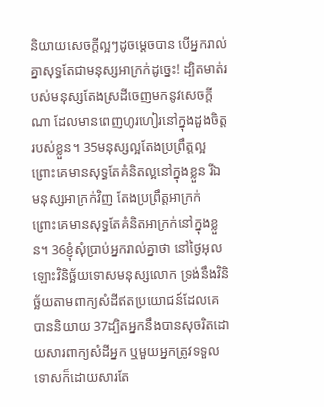និយាយសេចក្ដីល្អៗដូចម្ដេចបាន បើអ្នករាល់គ្នាសុទ្ធតែជាមនុស្សអាក្រក់ដូច្នេះ! ដ្បិតមាត់របស់មនុស្សតែងស្រដីចេញមកនូវសេចក្ដីណា ដែលមានពេញហូរហៀរនៅក្នុងដួងចិត្ដរបស់ខ្លួន។ 35មនុស្សល្អតែងប្រព្រឹត្ដល្អ ព្រោះគេមានសុទ្ធតែគំនិតល្អនៅក្នុងខ្លួន រីឯមនុស្សអាក្រក់វិញ តែងប្រព្រឹត្ដអាក្រក់ ព្រោះគេមានសុទ្ធតែគំនិតអាក្រក់នៅក្នុងខ្លួន។ 36ខ្ញុំសុំប្រាប់អ្នករាល់គ្នាថា នៅថ្ងៃអុលឡោះវិនិច្ឆ័យទោសមនុស្សលោក ទ្រង់នឹងវិនិច្ឆ័យតាមពាក្យសំដីឥតប្រយោជន៍ដែលគេបាននិយាយ 37ដ្បិតអ្នកនឹងបានសុចរិតដោយសារពាក្យសំដីអ្នក ឬមួយអ្នកត្រូវទទួលទោសក៏ដោយសារតែ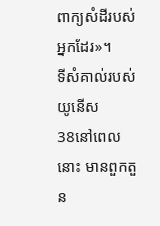ពាក្យសំដីរបស់អ្នកដែរ»។
ទីសំគាល់របស់យូនើស
38នៅពេលនោះ មានពួកតួន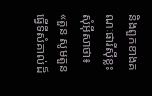និងពួកខាងគណៈផារីស៊ីខ្លះ សុំអ៊ីសាថា៖ «តួន សូមតួនធ្វើទីសំគាល់ដ៏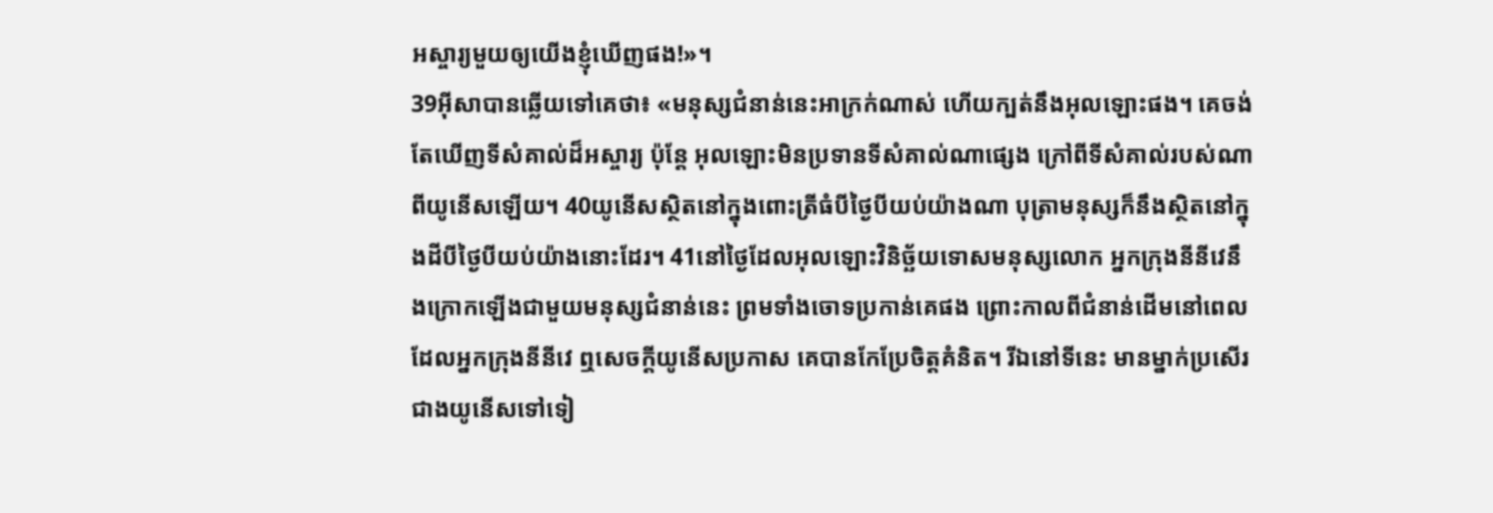អស្ចារ្យមួយឲ្យយើងខ្ញុំឃើញផង!»។
39អ៊ីសាបានឆ្លើយទៅគេថា៖ «មនុស្សជំនាន់នេះអាក្រក់ណាស់ ហើយក្បត់នឹងអុលឡោះផង។ គេចង់តែឃើញទីសំគាល់ដ៏អស្ចារ្យ ប៉ុន្ដែ អុលឡោះមិនប្រទានទីសំគាល់ណាផ្សេង ក្រៅពីទីសំគាល់របស់ណាពីយូនើសឡើយ។ 40យូនើសស្ថិតនៅក្នុងពោះត្រីធំបីថ្ងៃបីយប់យ៉ាងណា បុត្រាមនុស្សក៏នឹងស្ថិតនៅក្នុងដីបីថ្ងៃបីយប់យ៉ាងនោះដែរ។ 41នៅថ្ងៃដែលអុលឡោះវិនិច្ឆ័យទោសមនុស្សលោក អ្នកក្រុងនីនីវេនឹងក្រោកឡើងជាមួយមនុស្សជំនាន់នេះ ព្រមទាំងចោទប្រកាន់គេផង ព្រោះកាលពីជំនាន់ដើមនៅពេលដែលអ្នកក្រុងនីនីវេ ឮសេចក្ដីយូនើសប្រកាស គេបានកែប្រែចិត្ដគំនិត។ រីឯនៅទីនេះ មានម្នាក់ប្រសើរជាងយូនើសទៅទៀ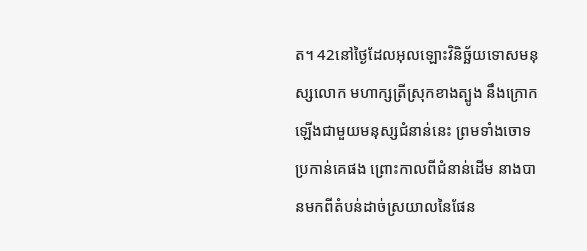ត។ 42នៅថ្ងៃដែលអុលឡោះវិនិច្ឆ័យទោសមនុស្សលោក មហាក្សត្រីស្រុកខាងត្បូង នឹងក្រោកឡើងជាមួយមនុស្សជំនាន់នេះ ព្រមទាំងចោទប្រកាន់គេផង ព្រោះកាលពីជំនាន់ដើម នាងបានមកពីតំបន់ដាច់ស្រយាលនៃផែន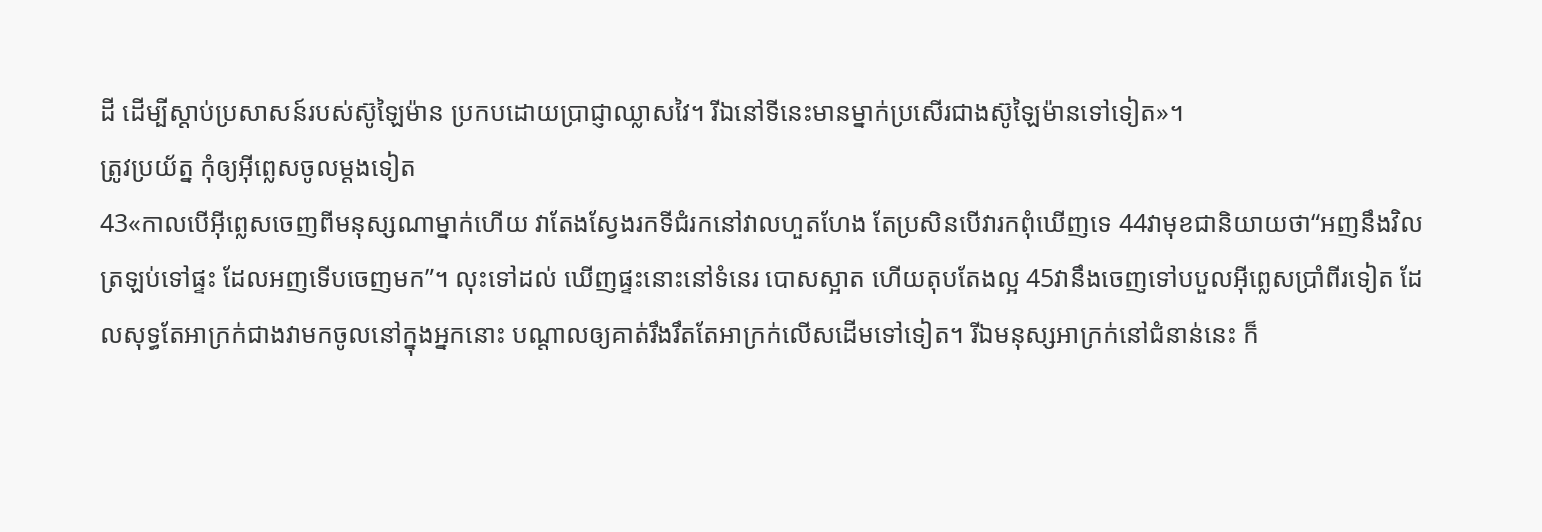ដី ដើម្បីស្ដាប់ប្រសាសន៍របស់ស៊ូឡៃម៉ាន ប្រកបដោយប្រាជ្ញាឈ្លាសវៃ។ រីឯនៅទីនេះមានម្នាក់ប្រសើរជាងស៊ូឡៃម៉ានទៅទៀត»។
ត្រូវប្រយ័ត្ន កុំឲ្យអ៊ីព្លេសចូលម្ដងទៀត
43«កាលបើអ៊ីព្លេសចេញពីមនុស្សណាម្នាក់ហើយ វាតែងស្វែងរកទីជំរកនៅវាលហួតហែង តែប្រសិនបើវារកពុំឃើញទេ 44វាមុខជានិយាយថា“អញនឹងវិលត្រឡប់ទៅផ្ទះ ដែលអញទើបចេញមក”។ លុះទៅដល់ ឃើញផ្ទះនោះនៅទំនេរ បោសស្អាត ហើយតុបតែងល្អ 45វានឹងចេញទៅបបួលអ៊ីព្លេសប្រាំពីរទៀត ដែលសុទ្ធតែអាក្រក់ជាងវាមកចូលនៅក្នុងអ្នកនោះ បណ្ដាលឲ្យគាត់រឹងរឹតតែអាក្រក់លើសដើមទៅទៀត។ រីឯមនុស្សអាក្រក់នៅជំនាន់នេះ ក៏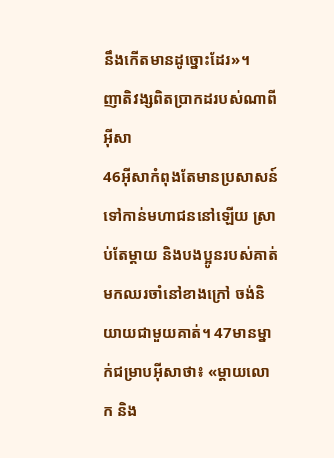នឹងកើតមានដូច្នោះដែរ»។
ញាតិវង្សពិតប្រាកដរបស់ណាពីអ៊ីសា
46អ៊ីសាកំពុងតែមានប្រសាសន៍ទៅកាន់មហាជននៅឡើយ ស្រាប់តែម្តាយ និងបងប្អូនរបស់គាត់ មកឈរចាំនៅខាងក្រៅ ចង់និយាយជាមួយគាត់។ 47មានម្នាក់ជម្រាបអ៊ីសាថា៖ «ម្ដាយលោក និង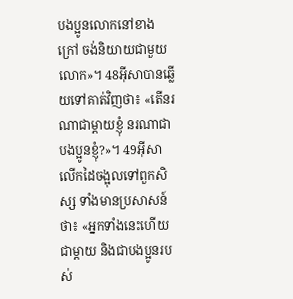បងប្អូនលោកនៅខាងក្រៅ ចង់និយាយជាមួយលោក»។ 48អ៊ីសាបានឆ្លើយទៅគាត់វិញថា៖ «តើនរណាជាម្ដាយខ្ញុំ នរណាជាបងប្អូនខ្ញុំ?»។ 49អ៊ីសាលើកដៃចង្អុលទៅពួកសិស្ស ទាំងមានប្រសាសន៍ថា៖ «អ្នកទាំងនេះហើយជាម្តាយ និងជាបងប្អូនរបស់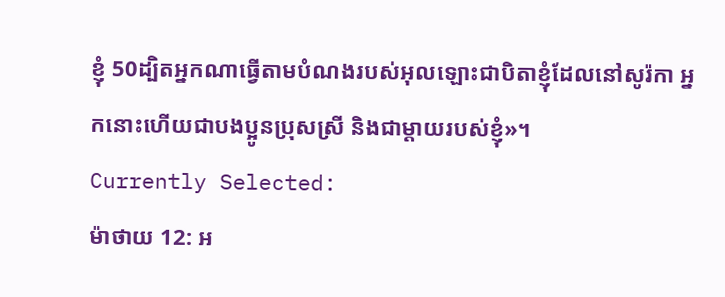ខ្ញុំ 50ដ្បិតអ្នកណាធ្វើតាមបំណងរបស់អុលឡោះជាបិតាខ្ញុំដែលនៅសូរ៉កា អ្នកនោះហើយជាបងប្អូនប្រុសស្រី និងជាម្ដាយរបស់ខ្ញុំ»។
Currently Selected:
ម៉ាថាយ 12: អ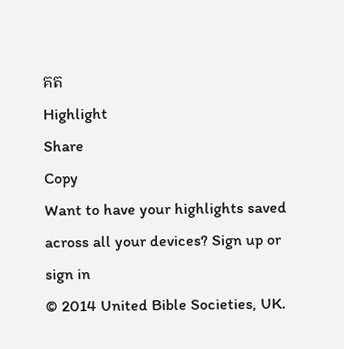គត
Highlight
Share
Copy
Want to have your highlights saved across all your devices? Sign up or sign in
© 2014 United Bible Societies, UK.